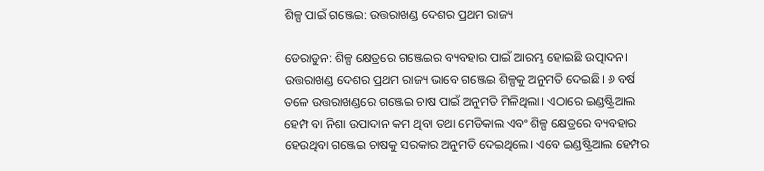ଶିଳ୍ପ ପାଇଁ ଗଞ୍ଜେଇ: ଉତ୍ତରାଖଣ୍ଡ ଦେଶର ପ୍ରଥମ ରାଜ୍ୟ

ଡେରାଡୁନ: ଶିଳ୍ପ କ୍ଷେତ୍ରରେ ଗଞ୍ଜେଇର ବ୍ୟବହାର ପାଇଁ ଆରମ୍ଭ ହୋଇଛି ଉତ୍ପାଦନ। ଉତ୍ତରାଖଣ୍ଡ ଦେଶର ପ୍ରଥମ ରାଜ୍ୟ ଭାବେ ଗଞ୍ଜେଇ ଶିଳ୍ପକୁ ଅନୁମତି ଦେଇଛି। ୬ ବର୍ଷ ତଳେ ଉତ୍ତରାଖଣ୍ଡରେ ଗଞ୍ଜେଇ ଚାଷ ପାଇଁ ଅନୁମତି ମିଳିଥିଲା। ଏଠାରେ ଇଣ୍ଡଷ୍ଟ୍ରିଆଲ ହେମ୍ପ ବା ନିଶା ଉପାଦାନ କମ ଥିବା ତଥା ମେଡିକାଲ ଏବଂ ଶିଳ୍ପ କ୍ଷେତ୍ରରେ ବ୍ୟବହାର ହେଉଥିବା ଗଞ୍ଜେଇ ଚାଷକୁ ସରକାର ଅନୁମତି ଦେଇଥିଲେ। ଏବେ ଇଣ୍ଡଷ୍ଟ୍ରିଆଲ ହେମ୍ପର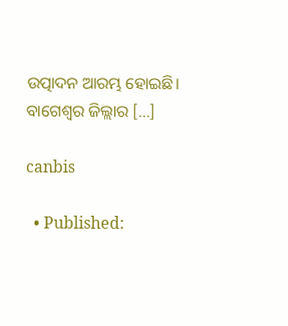ଉତ୍ପାଦନ ଆରମ୍ଭ ହୋଇଛି। ବାଗେଶ୍ୱର ଜିଲ୍ଲାର […]

canbis

  • Published: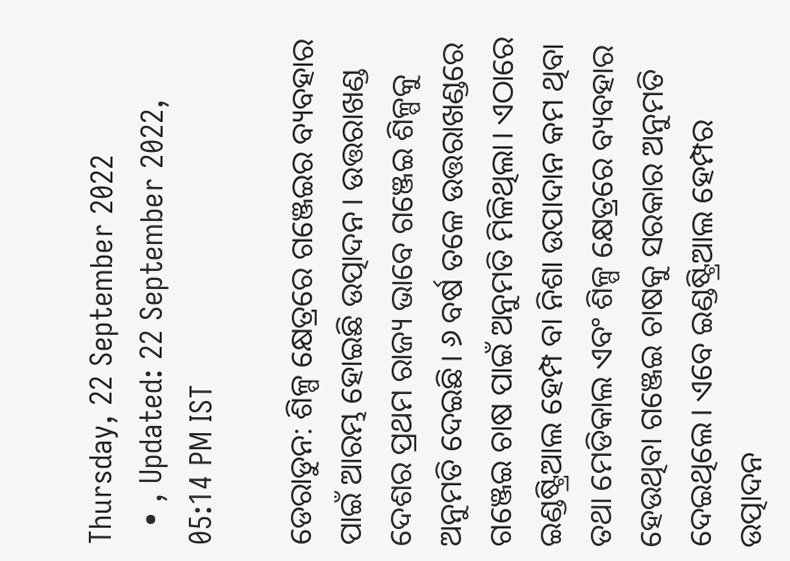Thursday, 22 September 2022
  • , Updated: 22 September 2022, 05:14 PM IST

ଡେରାଡୁନ: ଶିଳ୍ପ କ୍ଷେତ୍ରରେ ଗଞ୍ଜେଇର ବ୍ୟବହାର ପାଇଁ ଆରମ୍ଭ ହୋଇଛି ଉତ୍ପାଦନ। ଉତ୍ତରାଖଣ୍ଡ ଦେଶର ପ୍ରଥମ ରାଜ୍ୟ ଭାବେ ଗଞ୍ଜେଇ ଶିଳ୍ପକୁ ଅନୁମତି ଦେଇଛି। ୬ ବର୍ଷ ତଳେ ଉତ୍ତରାଖଣ୍ଡରେ ଗଞ୍ଜେଇ ଚାଷ ପାଇଁ ଅନୁମତି ମିଳିଥିଲା। ଏଠାରେ ଇଣ୍ଡଷ୍ଟ୍ରିଆଲ ହେମ୍ପ ବା ନିଶା ଉପାଦାନ କମ ଥିବା ତଥା ମେଡିକାଲ ଏବଂ ଶିଳ୍ପ କ୍ଷେତ୍ରରେ ବ୍ୟବହାର ହେଉଥିବା ଗଞ୍ଜେଇ ଚାଷକୁ ସରକାର ଅନୁମତି ଦେଇଥିଲେ। ଏବେ ଇଣ୍ଡଷ୍ଟ୍ରିଆଲ ହେମ୍ପର ଉତ୍ପାଦନ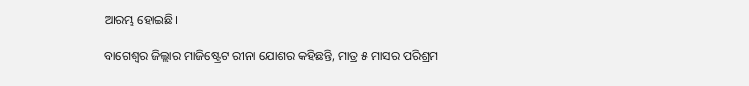ଆରମ୍ଭ ହୋଇଛି।

ବାଗେଶ୍ୱର ଜିଲ୍ଲାର ମାଜିଷ୍ଟ୍ରେଟ ରୀନା ଯୋଶର କହିଛନ୍ତି, ମାତ୍ର ୫ ମାସର ପରିଶ୍ରମ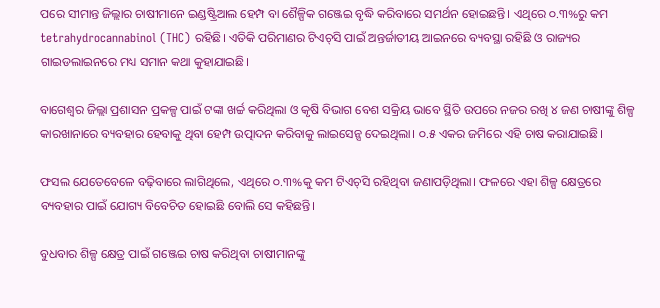ପରେ ସୀମାନ୍ତ ଜିଲ୍ଲାର ଚାଷୀମାନେ ଇଣ୍ଡଷ୍ଟ୍ରିଆଲ ହେମ୍ପ ବା ଶୈଳ୍ପିକ ଗଞ୍ଜେଇ ବୃଦ୍ଧି କରିବାରେ ସମର୍ଥନ ହୋଇଛନ୍ତି। ଏଥିରେ ୦.୩%ରୁ କମ tetrahydrocannabinol (THC) ରହିଛି। ଏତିକି ପରିମାଣର ଟିଏଚ୍‌ସି ପାଇଁ ଅନ୍ତର୍ଜାତୀୟ ଆଇନରେ ବ୍ୟବସ୍ଥା ରହିଛି ଓ ରାଜ୍ୟର ଗାଇଡଲାଇନରେ ମଧ୍ୟ ସମାନ କଥା କୁହାଯାଇଛି।

ବାଗେଶ୍ୱର ଜିଲ୍ଲା ପ୍ରଶାସନ ପ୍ରକଳ୍ପ ପାଇଁ ଟଙ୍କା ଖର୍ଚ୍ଚ କରିଥିଲା ଓ କୃଷି ବିଭାଗ ବେଶ ସକ୍ରିୟ ଭାବେ ସ୍ଥିତି ଉପରେ ନଜର ରଖି ୪ ଜଣ ଚାଷୀଙ୍କୁ ଶିଳ୍ପ କାରଖାନାରେ ବ୍ୟବହାର ହେବାକୁ ଥିବା ହେମ୍ପ ଉତ୍ପାଦନ କରିବାକୁ ଲାଇସେନ୍ସ ଦେଇଥିଲା। ୦.୫ ଏକର ଜମିରେ ଏହି ଚାଷ କରାଯାଇଛି।

ଫସଲ ଯେତେବେଳେ ବଢ଼ିବାରେ ଲାଗିଥିଲେ, ଏଥିରେ ୦.୩%କୁ କମ ଟିଏଚ୍‌ସି ରହିଥିବା ଜଣାପଡ଼ିଥିଲା। ଫଳରେ ଏହା ଶିଳ୍ପ କ୍ଷେତ୍ରରେ ବ୍ୟବହାର ପାଇଁ ଯୋଗ୍ୟ ବିବେଚିତ ହୋଇଛି ବୋଲି ସେ କହିଛନ୍ତି।

ବୁଧବାର ଶିଳ୍ପ କ୍ଷେତ୍ର ପାଇଁ ଗଞ୍ଜେଇ ଚାଷ କରିଥିବା ଚାଷୀମାନଙ୍କୁ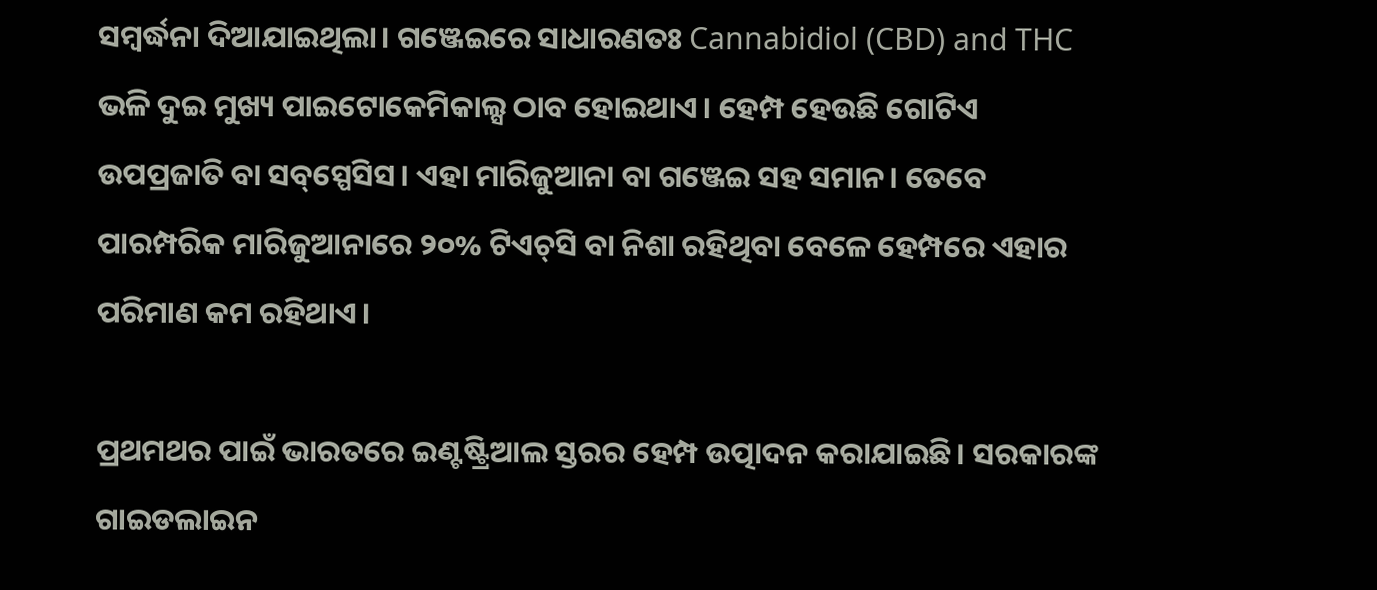ସମ୍ୱର୍ଦ୍ଧନା ଦିଆଯାଇଥିଲା। ଗଞ୍ଜେଇରେ ସାଧାରଣତଃ Cannabidiol (CBD) and THC ଭଳି ଦୁଇ ମୁଖ୍ୟ ପାଇଟୋକେମିକାଲ୍ସ ଠାବ ହୋଇଥାଏ। ହେମ୍ପ ହେଉଛି ଗୋଟିଏ ଉପପ୍ରଜାତି ବା ସବ୍‌ସ୍ପେସିସ। ଏହା ମାରିଜୁଆନା ବା ଗଞ୍ଜେଇ ସହ ସମାନ। ତେବେ ପାରମ୍ପରିକ ମାରିଜୁଆନାରେ ୨୦% ଟିଏଚ୍‌ସି ବା ନିଶା ରହିଥିବା ବେଳେ ହେମ୍ପରେ ଏହାର ପରିମାଣ କମ ରହିଥାଏ।

ପ୍ରଥମଥର ପାଇଁ ଭାରତରେ ଇଣ୍ଟଷ୍ଟ୍ରିଆଲ ସ୍ତରର ହେମ୍ପ ଉତ୍ପାଦନ କରାଯାଇଛି। ସରକାରଙ୍କ ଗାଇଡଲାଇନ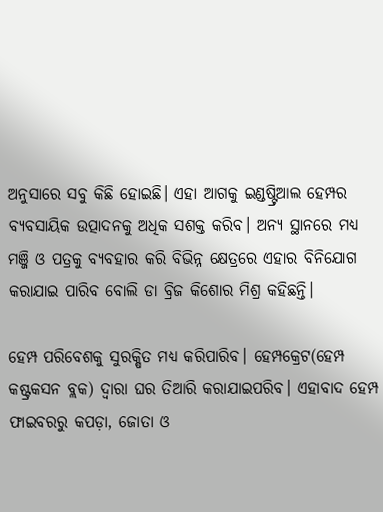ଅନୁସାରେ ସବୁ କିଛି ହୋଇଛି। ଏହା ଆଗକୁ ଇଣ୍ଡଷ୍ଟ୍ରିଆଲ ହେମ୍ପର ବ୍ୟବସାୟିକ ଉତ୍ପାଦନକୁ ଅଧିକ ସଶକ୍ତ କରିବ। ଅନ୍ୟ ସ୍ଥାନରେ ମଧ୍ୟ ମଞ୍ଜି ଓ ପତ୍ରକୁ ବ୍ୟବହାର କରି ବିଭିନ୍ନ କ୍ଷେତ୍ରରେ ଏହାର ବିନିଯୋଗ କରାଯାଇ ପାରିବ ବୋଲି ଡା ବ୍ରିଜ କିଶୋର ମିଶ୍ର କହିଛନ୍ତି।

ହେମ୍ପ ପରିବେଶକୁ ସୁରକ୍ଷିତ ମଧ୍ୟ କରିପାରିବ। ହେମ୍ପକ୍ରେଟ(ହେମ୍ପ କଷ୍ଟ୍ରକସନ ବ୍ଲକ) ଦ୍ୱାରା ଘର ତିଆରି କରାଯାଇପରିବ। ଏହାବାଦ ହେମ୍ପ ଫାଇବରରୁ କପଡ଼ା, ଜୋତା ଓ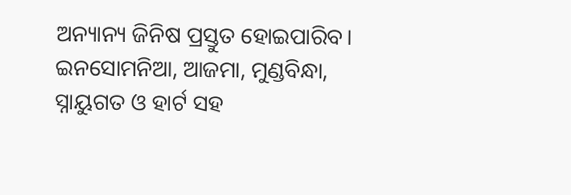ଅନ୍ୟାନ୍ୟ ଜିନିଷ ପ୍ରସ୍ତୁତ ହୋଇପାରିବ। ଇନସୋମନିଆ, ଆଜମା, ମୁଣ୍ଡବିନ୍ଧା, ସ୍ନାୟୁଗତ ଓ ହାର୍ଟ ସହ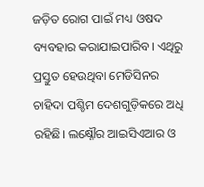ଜଡ଼ିତ ରୋଗ ପାଇଁ ମଧ୍ୟ ଓଷଦ ବ୍ୟବହାର କରାଯାଇପାରିବ। ଏଥିରୁ ପ୍ରସ୍ତୁତ ହେଉଥିବା ମେଡିସିନର ଚାହିଦା ପଶ୍ଚିମ ଦେଶଗୁଡ଼ିକରେ ଅଧି ରହିଛି। ଲକ୍ଷ୍ନୌର ଆଇସିଏଆର ଓ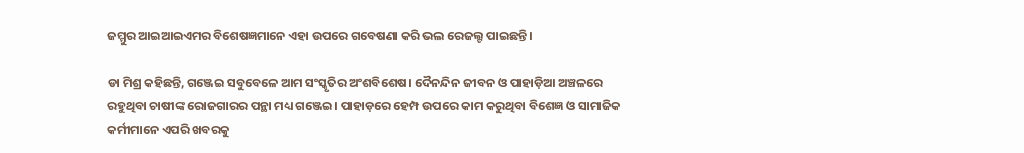ଜମ୍ମୁର ଆଇଆଇଏମର ବିଶେଷଜ୍ଞମାନେ ଏହା ଉପରେ ଗବେଷଣା କରି ଭଲ ରେଜଲ୍ଟ ପାଇଛନ୍ତି।

ଡା ମିଶ୍ର କହିଛନ୍ତି, ଗଞ୍ଜେଇ ସବୁବେଳେ ଆମ ସଂସ୍କୃତିର ଅଂଶବିଶେଷ। ଦୈନନ୍ଦିନ ଜୀବନ ଓ ପାହାଡ଼ିଆ ଅଞ୍ଚଳରେ ରହୁଥିବା ଚାଷୀଙ୍କ ରୋଜଗାରର ପନ୍ଥା ମଧ୍ୟ ଗଞ୍ଜେଇ। ପାହାଡ଼ରେ ହେମ୍ପ ଉପରେ କାମ କରୁଥିବା ବିଶେଜ୍ଞ ଓ ସାମାଜିକ କର୍ମୀମାନେ ଏପରି ଖବରକୁ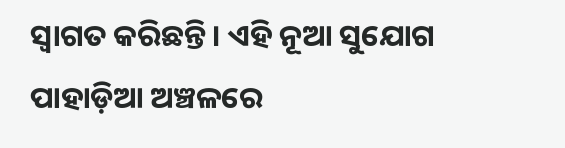ସ୍ୱାଗତ କରିଛନ୍ତି। ଏହି ନୂଆ ସୁଯୋଗ ପାହାଡ଼ିଆ ଅଞ୍ଚଳରେ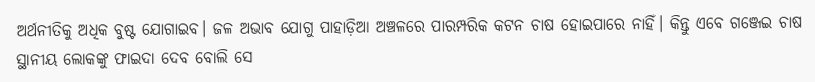ଅର୍ଥନୀତିକୁ ଅଧିକ ବୁଷ୍ଟ ଯୋଗାଇବ। ଜଳ ଅଭାବ ଯୋଗୁ ପାହାଡ଼ିଆ ଅଞ୍ଚଳରେ ପାରମ୍ପରିକ କଟନ ଚାଷ ହୋଇପାରେ ନାହିଁ। କିନ୍ତୁ ଏବେ ଗଞ୍ଜେଇ ଚାଷ ସ୍ଥାନୀୟ ଲୋକଙ୍କୁ ଫାଇଦା ଦେବ ବୋଲି ସେ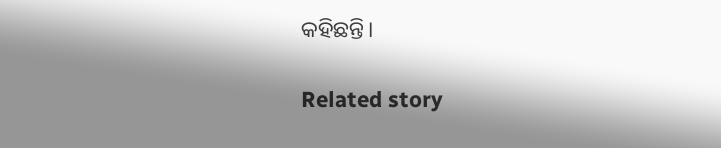କହିଛନ୍ତି।

Related story